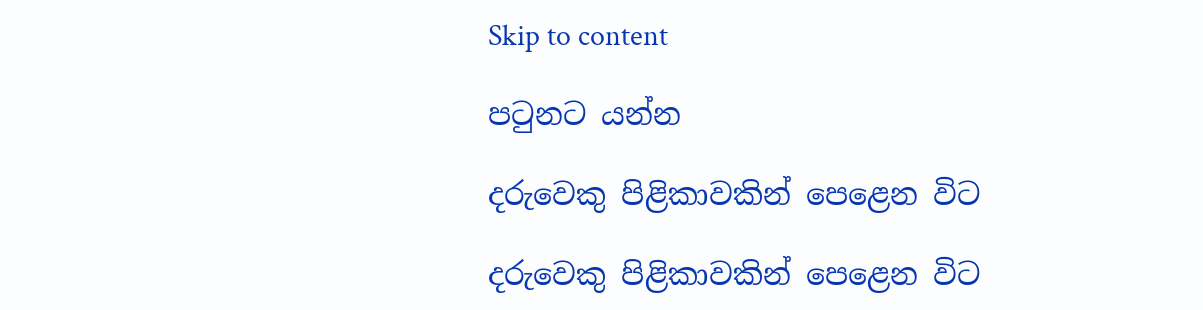Skip to content

පටුනට යන්න

දරුවෙකු පිළිකාවකින් පෙළෙන විට

දරුවෙකු පිළිකාවකින් පෙළෙන විට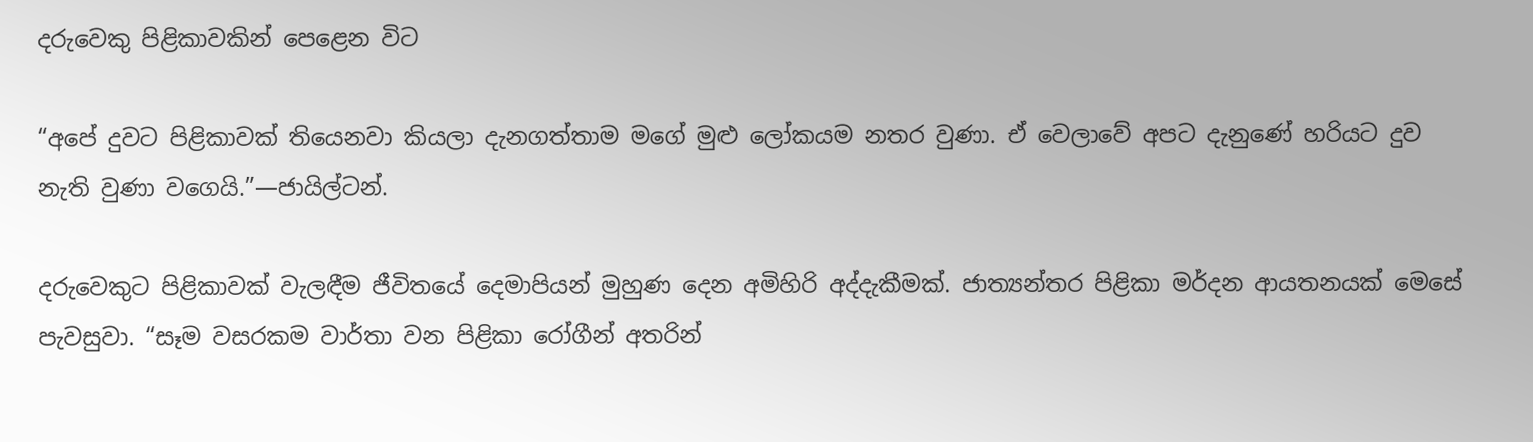දරුවෙකු පිළිකාවකින් පෙළෙන විට

“අපේ දුවට පිළිකාවක් තියෙනවා කියලා දැනගත්තාම මගේ මුළු ලෝකයම නතර වුණා. ඒ වෙලාවේ අපට දැනුණේ හරියට දුව නැති වුණා වගෙයි.”—ජායිල්ටන්.

දරුවෙකුට පිළිකාවක් වැලඳීම ජීවිතයේ දෙමාපියන් මුහුණ දෙන අමිහිරි අද්දැකීමක්. ජාත්‍යන්තර පිළිකා මර්දන ආයතනයක් මෙසේ පැවසුවා. “සෑම වසරකම වාර්තා වන පිළිකා රෝගීන් අතරින්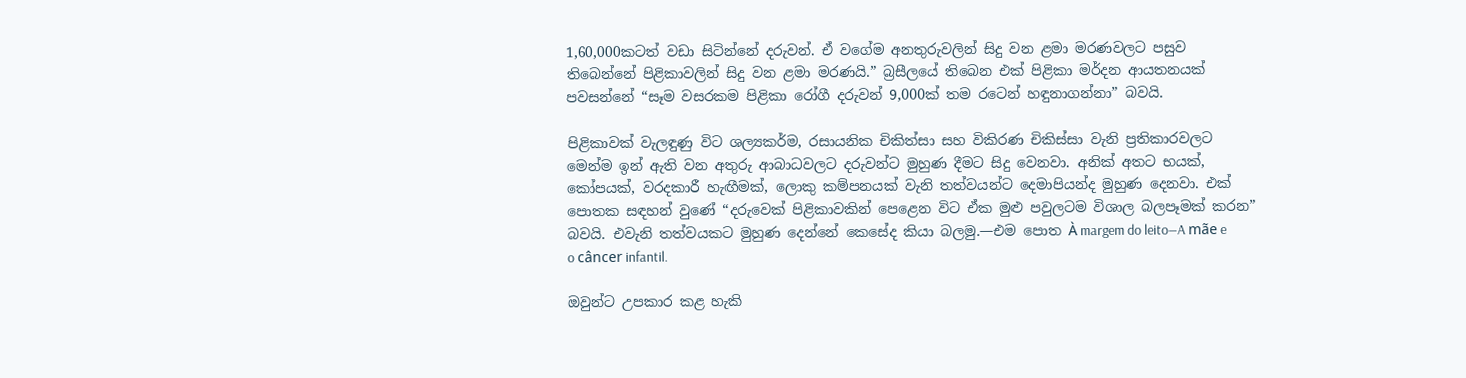1,60,000කටත් වඩා සිටින්නේ දරුවන්. ඒ වගේම අනතුරුවලින් සිදු වන ළමා මරණවලට පසුව තිබෙන්නේ පිළිකාවලින් සිදු වන ළමා මරණයි.” බ්‍රසීලයේ තිබෙන එක් පිළිකා මර්දන ආයතනයක් පවසන්නේ “සෑම වසරකම පිළිකා රෝගී දරුවන් 9,000ක් තම රටෙන් හඳුනාගන්නා” බවයි.

පිළිකාවක් වැලඳුණු විට ශල්‍යකර්ම, රසායනික චිකිත්සා සහ විකිරණ චිකිස්සා වැනි ප්‍රතිකාරවලට මෙන්ම ඉන් ඇති වන අතුරු ආබාධවලට දරුවන්ට මුහුණ දීමට සිදු වෙනවා. අනික් අතට භයක්, කෝපයක්, වරදකාරී හැඟීමක්, ලොකු කම්පනයක් වැනි තත්වයන්ට දෙමාපියන්ද මුහුණ දෙනවා. එක් පොතක සඳහන් වුණේ “දරුවෙක් පිළිකාවකින් පෙළෙන විට ඒක මුළු පවුලටම විශාල බලපෑමක් කරන” බවයි. එවැනි තත්වයකට මුහුණ දෙන්නේ කෙසේද කියා බලමු.—එම පොත À margem do leito—A mãe e o câncer infantil.

ඔවුන්ට උපකාර කළ හැකි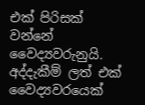එක් පිරිසක් වන්නේ වෛද්‍යවරුනුයි. අද්දැකීම් ලත් එක් වෛද්‍යවරයෙක්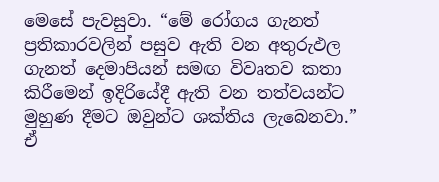මෙසේ පැවසුවා. “මේ රෝගය ගැනත් ප්‍රතිකාරවලින් පසුව ඇති වන අතුරුඵල ගැනත් දෙමාපියන් සමඟ විවෘතව කතා කිරීමෙන් ඉදිරියේදී ඇති වන තත්වයන්ට මුහුණ දීමට ඔවුන්ට ශක්තිය ලැබෙනවා.” ඒ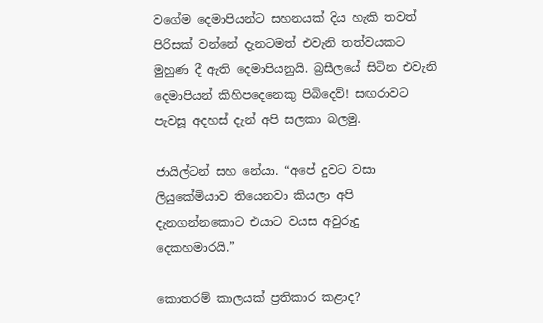වගේම දෙමාපියන්ට සහනයක් දිය හැකි තවත් පිරිසක් වන්නේ දැනටමත් එවැනි තත්වයකට මුහුණ දී ඇති දෙමාපියනුයි. බ්‍රසීලයේ සිටින එවැනි දෙමාපියන් කිහිපදෙනෙකු පිබිදෙව්! සඟරාවට පැවසූ අදහස් දැන් අපි සලකා බලමු.

ජායිල්ටන් සහ නේයා. “අපේ දුවට වසා ලියුකේමියාව තියෙනවා කියලා අපි දැනගන්නකොට එයාට වයස අවුරුදු දෙකහමාරයි.”

කොතරම් කාලයක් ප්‍රතිකාර කළාද?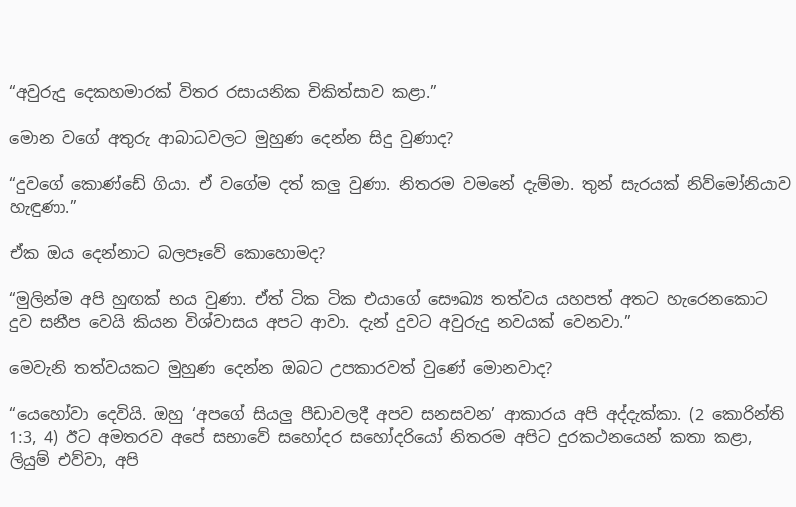“අවුරුදු දෙකහමාරක් විතර රසායනික චිකිත්සාව කළා.”

මොන වගේ අතුරු ආබාධවලට මුහුණ දෙන්න සිදු වුණාද?

“දුවගේ කොණ්ඩේ ගියා. ඒ වගේම දත් කලු වුණා. නිතරම වමනේ දැම්මා. තුන් සැරයක් නිව්මෝනියාව හැඳුණා.”

ඒක ඔය දෙන්නාට බලපෑවේ කොහොමද?

“මුලින්ම අපි හුඟක් භය වුණා. ඒත් ටික ටික එයාගේ සෞඛ්‍ය තත්වය යහපත් අතට හැරෙනකොට දුව සනීප වෙයි කියන විශ්වාසය අපට ආවා. දැන් දුවට අවුරුදු නවයක් වෙනවා.”

මෙවැනි තත්වයකට මුහුණ දෙන්න ඔබට උපකාරවත් වුණේ මොනවාද?

“යෙහෝවා දෙවියි. ඔහු ‘අපගේ සියලු පීඩාවලදී අපව සනසවන’ ආකාරය අපි අද්දැක්කා. (2 කොරින්ති 1:3, 4) ඊට අමතරව අපේ සභාවේ සහෝදර සහෝදරියෝ නිතරම අපිට දුරකථනයෙන් කතා කළා, ලියුම් එව්වා, අපි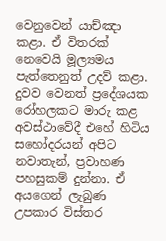වෙනුවෙන් යාච්ඤා කළා. ඒ විතරක් නෙවෙයි මූල්‍යමය පැත්තෙනුත් උදව් කළා. දුවව වෙනත් ප්‍රදේශයක රෝහලකට මාරු කළ අවස්ථාවේදී එහේ හිටිය සහෝදරයන් අපිට නවාතැන්, ප්‍රවාහණ පහසුකම් දුන්නා. ඒ අයගෙන් ලැබුණ උපකාර විස්තර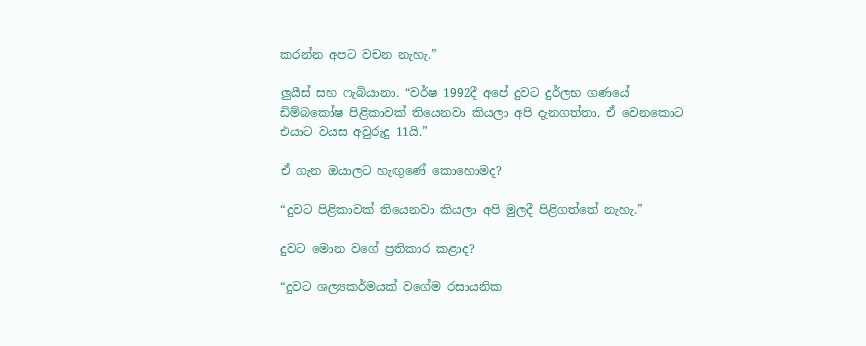කරන්න අපට වචන නැහැ.”

ලුයීස් සහ ෆැබියානා. “වර්ෂ 1992දී අපේ දුවට දුර්ලභ ගණයේ ඩිම්බකෝෂ පිළිකාවක් තියෙනවා කියලා අපි දැනගත්තා. ඒ වෙනකොට එයාට වයස අවුරුදු 11යි.”

ඒ ගැන ඔයාලට හැඟුණේ කොහොමද?

“දුවට පිළිකාවක් තියෙනවා කියලා අපි මුලදී පිළිගත්තේ නැහැ.”

දුවට මොන වගේ ප්‍රතිකාර කළාද?

“දුවට ශල්‍යකර්මයක් වගේම රසායනික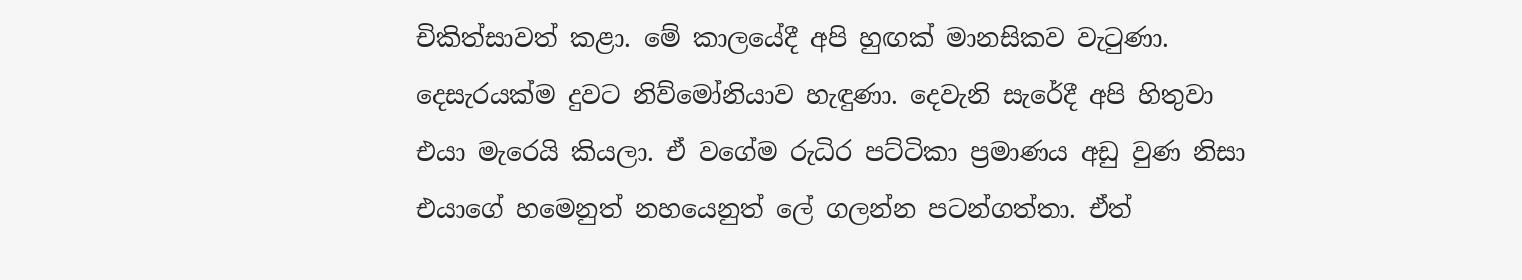චිකිත්සාවත් කළා. මේ කාලයේදී අපි හුඟක් මානසිකව වැටුණා. දෙසැරයක්ම දුවට නිව්මෝනියාව හැඳුණා. දෙවැනි සැරේදී අපි හිතුවා එයා මැරෙයි කියලා. ඒ වගේම රුධිර පට්ටිකා ප්‍රමාණය අඩු වුණ නිසා එයාගේ හමෙනුත් නහයෙනුත් ලේ ගලන්න පටන්ගත්තා. ඒත්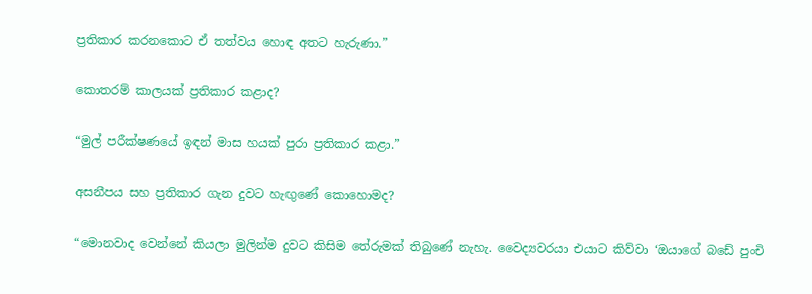ප්‍රතිකාර කරනකොට ඒ තත්වය හොඳ අතට හැරුණා.”

කොතරම් කාලයක් ප්‍රතිකාර කළාද?

“මුල් පරීක්ෂණයේ ඉඳන් මාස හයක් පුරා ප්‍රතිකාර කළා.”

අසනීපය සහ ප්‍රතිකාර ගැන දුවට හැඟුණේ කොහොමද?

“මොනවාද වෙන්නේ කියලා මුලින්ම දුවට කිසිම තේරුමක් තිබුණේ නැහැ. වෛද්‍යවරයා එයාට කිව්වා ‘ඔයාගේ බඩේ පුංචි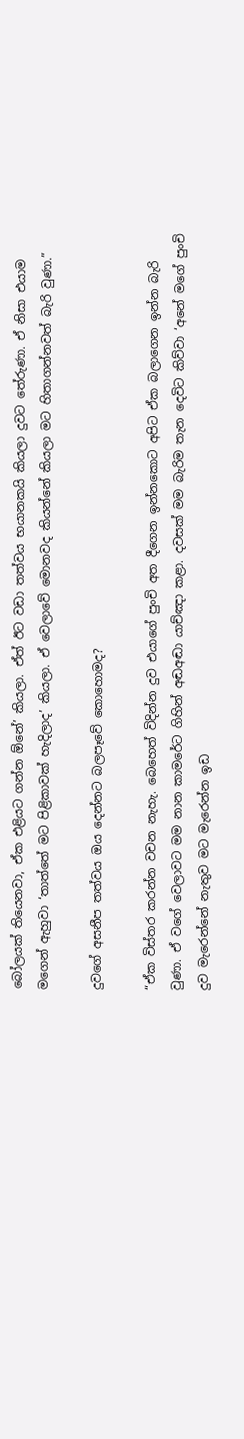බෝලයක් තියෙනවා, ඒක එළියට ගන්න ඕනේ’ කියලා. ඒත් ඊට වඩා තත්වය භයානකයි කියලා දුවට තේරුණා. ඒ නිසා එයාම මගෙන් ඇහුවා ‘තාත්තේ මට පිළිකාවක් හැදිලාද’ කියලා. ඒ වෙලාවේ මොනවද කියන්නේ කියලා මට හිතාගන්නවත් බැරි වුණා.”

දුවගේ අසනීප තත්වය ඔය දෙන්නට බලපෑවේ කොහොමද?

“ඒක විස්තර කරන්න වචන නැහැ. බෙහෙත් විදින්න දුව එයාගේ පුංචි අත දීගෙන ඉන්නකොට අපිට ඒක බලාගෙන ඉන්න බැරි වුණා. ඒ වගේ වෙලාවට මම නාන කාමරේට ගිහින් අඬඅඬා යාච්ඤා කළා. දවසක් මම බැරිම තැන දෙවිට කිව්වා ‘අනේ මගේ පුංචි දුව මැරෙන්නේ නැතුව මට මැරෙන්න ඉඩ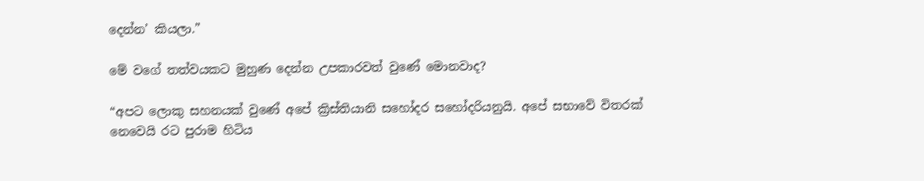දෙන්න’ කියලා.”

මේ වගේ තත්වයකට මුහුණ දෙන්න උපකාරවත් වුණේ මොනවාද?

“අපට ලොකු සහනයක් වුණේ අපේ ක්‍රිස්තියානි සහෝදර සහෝදරියනුයි. අපේ සභාවේ විතරක් නෙවෙයි රට පුරාම හිටිය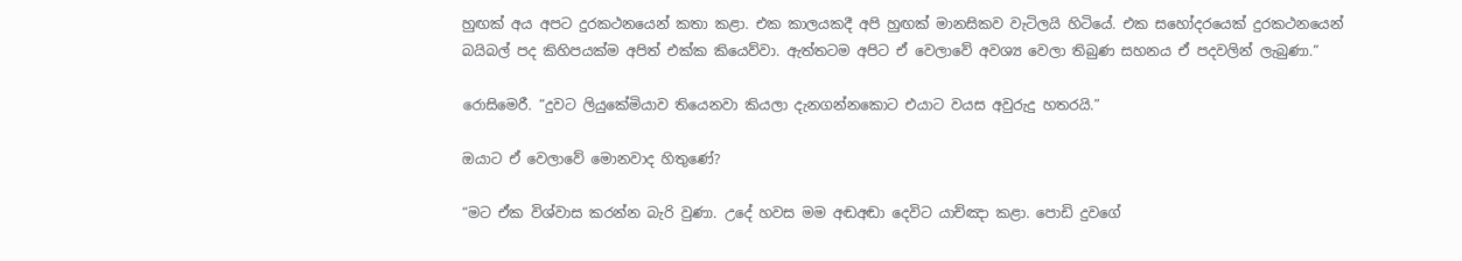හුඟක් අය අපට දුරකථනයෙන් කතා කළා. එක කාලයකදී අපි හුඟක් මානසිකව වැටිලයි හිටියේ. එක සහෝදරයෙක් දුරකථනයෙන් බයිබල් පද කිහිපයක්ම අපිත් එක්ක කියෙව්වා. ඇත්තටම අපිට ඒ වෙලාවේ අවශ්‍ය වෙලා තිබුණ සහනය ඒ පදවලින් ලැබුණා.”

රොසිමෙරී. “දුවට ලියුකේමියාව තියෙනවා කියලා දැනගන්නකොට එයාට වයස අවුරුදු හතරයි.”

ඔයාට ඒ වෙලාවේ මොනවාද හිතුණේ?

“මට ඒක විශ්වාස කරන්න බැරි වුණා. උදේ හවස මම අඬඅඬා දෙවිට යාච්ඤා කළා. පොඩි දුවගේ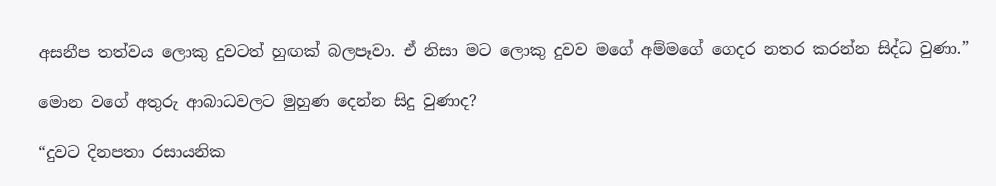අසනීප තත්වය ලොකු දුවටත් හුඟක් බලපෑවා. ඒ නිසා මට ලොකු දුවව මගේ අම්මගේ ගෙදර නතර කරන්න සිද්ධ වුණා.”

මොන වගේ අතුරු ආබාධවලට මුහුණ දෙන්න සිදු වුණාද?

“දුවට දිනපතා රසායනික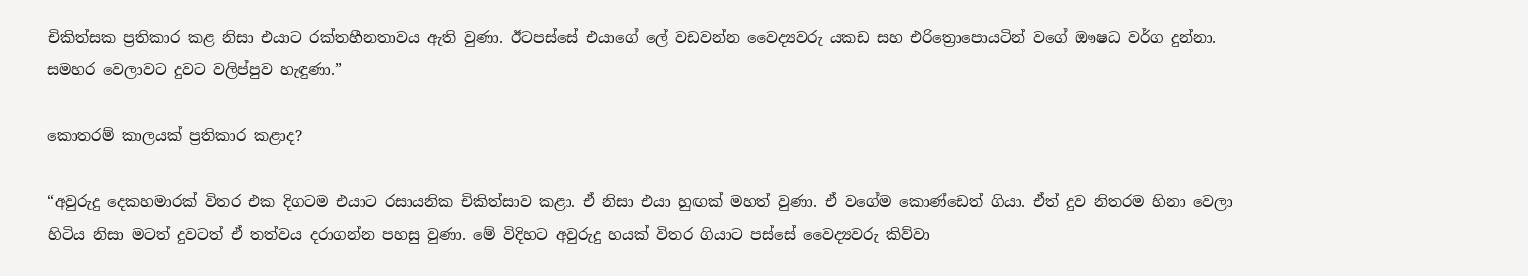චිකිත්සක ප්‍රතිකාර කළ නිසා එයාට රක්තහීනතාවය ඇති වුණා. ඊටපස්සේ එයාගේ ලේ වඩවන්න වෛද්‍යවරු යකඩ සහ එරිත්‍රොපොයටින් වගේ ඖෂධ වර්ග දුන්නා. සමහර වෙලාවට දුවට වලිප්පුව හැඳුණා.”

කොතරම් කාලයක් ප්‍රතිකාර කළාද?

“අවුරුදු දෙකහමාරක් විතර එක දිගටම එයාට රසායනික චිකිත්සාව කළා. ඒ නිසා එයා හුඟක් මහත් වුණා. ඒ වගේම කොණ්ඩෙත් ගියා. ඒත් දුව නිතරම හිනා වෙලා හිටිය නිසා මටත් දුවටත් ඒ තත්වය දරාගන්න පහසු වුණා. මේ විදිහට අවුරුදු හයක් විතර ගියාට පස්සේ වෛද්‍යවරු කිව්වා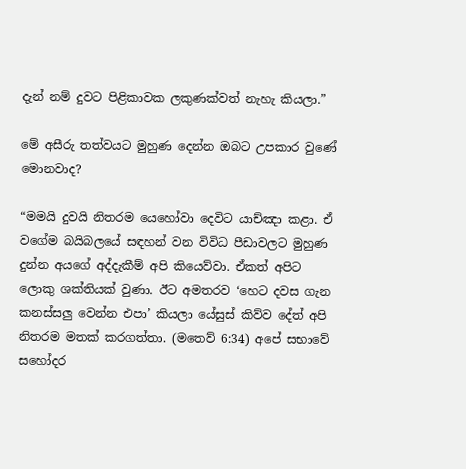දැන් නම් දුවට පිළිකාවක ලකුණක්වත් නැහැ කියලා.”

මේ අසීරු තත්වයට මුහුණ දෙන්න ඔබට උපකාර වුණේ මොනවාද?

“මමයි දුවයි නිතරම යෙහෝවා දෙවිට යාච්ඤා කළා. ඒ වගේම බයිබලයේ සඳහන් වන විවිධ පීඩාවලට මුහුණ දුන්න අයගේ අද්දැකීම් අපි කියෙව්වා. ඒකත් අපිට ලොකු ශක්තියක් වුණා. ඊට අමතරව ‘හෙට දවස ගැන කනස්සලු වෙන්න එපා’ කියලා යේසුස් කිව්ව දේත් අපි නිතරම මතක් කරගත්තා. (මතෙව් 6:34) අපේ සභාවේ සහෝදර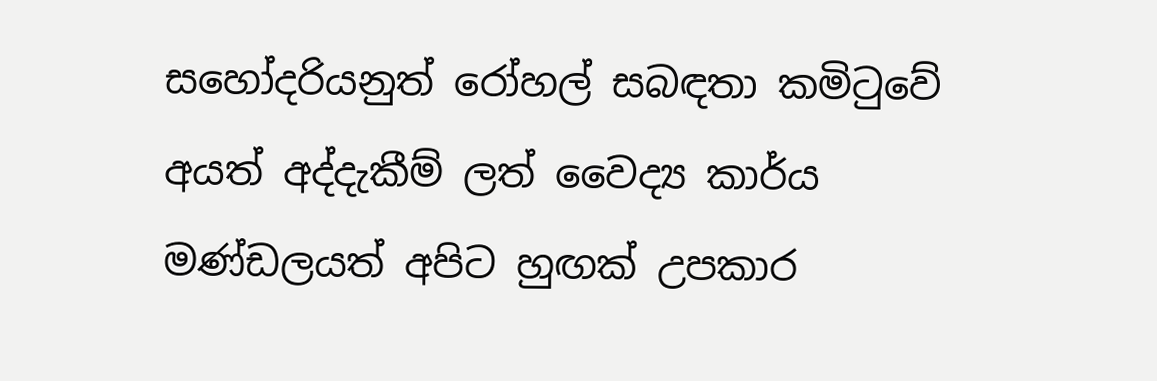සහෝදරියනුත් රෝහල් සබඳතා කමිටුවේ අයත් අද්දැකීම් ලත් වෛද්‍ය කාර්ය මණ්ඩලයත් අපිට හුඟක් උපකාර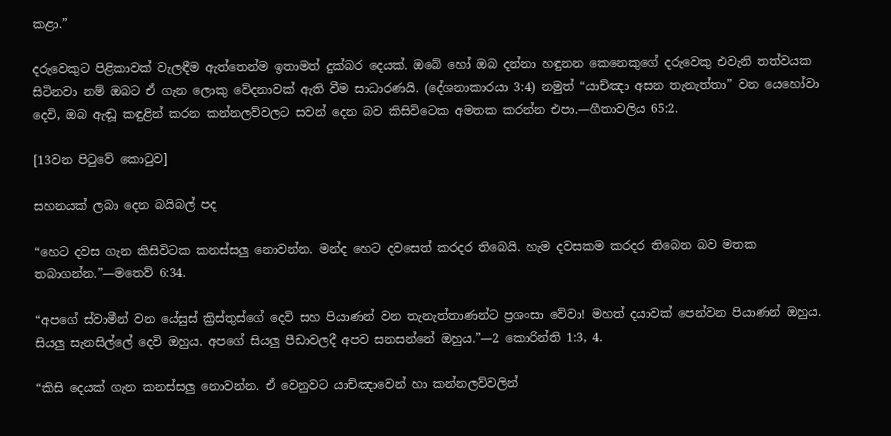කළා.”

දරුවෙකුට පිළිකාවක් වැලඳීම ඇත්තෙන්ම ඉතාමත් දුක්බර දෙයක්. ඔබේ හෝ ඔබ දන්නා හඳුනන කෙනෙකුගේ දරුවෙකු එවැනි තත්වයක සිටිනවා නම් ඔබට ඒ ගැන ලොකු වේදනාවක් ඇති වීම සාධාරණයි. (දේශනාකාරයා 3:4) නමුත් “යාච්ඤා අසන තැනැත්තා” වන යෙහෝවා දෙවි, ඔබ ඇඬූ කඳුළින් කරන කන්නලව්වලට සවන් දෙන බව කිසිවිටෙක අමතක කරන්න එපා.—ගීතාවලිය 65:2.

[13වන පිටුවේ කොටුව]

සහනයක් ලබා දෙන බයිබල් පද

“හෙට දවස ගැන කිසිවිටක කනස්සලු නොවන්න. මන්ද හෙට දවසෙත් කරදර තිබෙයි. හැම දවසකම කරදර තිබෙන බව මතක තබාගන්න.”—මතෙව් 6:34.

“අපගේ ස්වාමීන් වන යේසුස් ක්‍රිස්තුස්ගේ දෙවි සහ පියාණන් වන තැනැත්තාණන්ට ප්‍රශංසා වේවා! මහත් දයාවක් පෙන්වන පියාණන් ඔහුය. සියලු සැනසිල්ලේ දෙවි ඔහුය. අපගේ සියලු පීඩාවලදී අපව සනසන්නේ ඔහුය.”—2 කොරින්ති 1:3, 4.

“කිසි දෙයක් ගැන කනස්සලු නොවන්න. ඒ වෙනුවට යාච්ඤාවෙන් හා කන්නලව්වලින්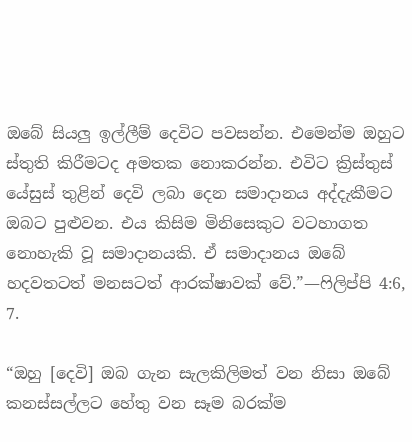ඔබේ සියලු ඉල්ලීම් දෙවිට පවසන්න. එමෙන්ම ඔහුට ස්තුති කිරීමටද අමතක නොකරන්න. එවිට ක්‍රිස්තුස් යේසුස් තුළින් දෙවි ලබා දෙන සමාදානය අද්දැකීමට ඔබට පුළුවන. එය කිසිම මිනිසෙකුට වටහාගත නොහැකි වූ සමාදානයකි. ඒ සමාදානය ඔබේ හදවතටත් මනසටත් ආරක්ෂාවක් වේ.”—ෆිලිප්පි 4:6, 7.

“ඔහු [දෙවි] ඔබ ගැන සැලකිලිමත් වන නිසා ඔබේ කනස්සල්ලට හේතු වන සෑම බරක්ම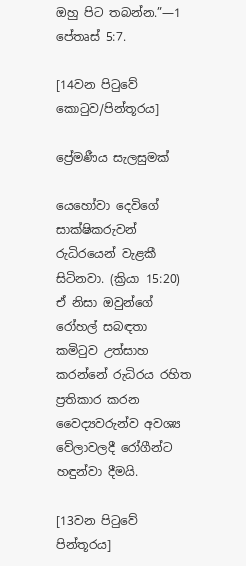ඔහු පිට තබන්න.”—1 පේතෘස් 5:7.

[14වන පිටුවේ කොටුව/පින්තූරය]

ප්‍රේමණීය සැලසුමක්

යෙහෝවා දෙවිගේ සාක්ෂිකරුවන් රුධිරයෙන් වැළකී සිටිනවා. (ක්‍රියා 15:20) ඒ නිසා ඔවුන්ගේ රෝහල් සබඳතා කමිටුව උත්සාහ කරන්නේ රුධිරය රහිත ප්‍රතිකාර කරන වෛද්‍යවරුන්ව අවශ්‍ය වේලාවලදී රෝගීන්ට හඳුන්වා දීමයි.

[13වන පිටුවේ පින්තූරය]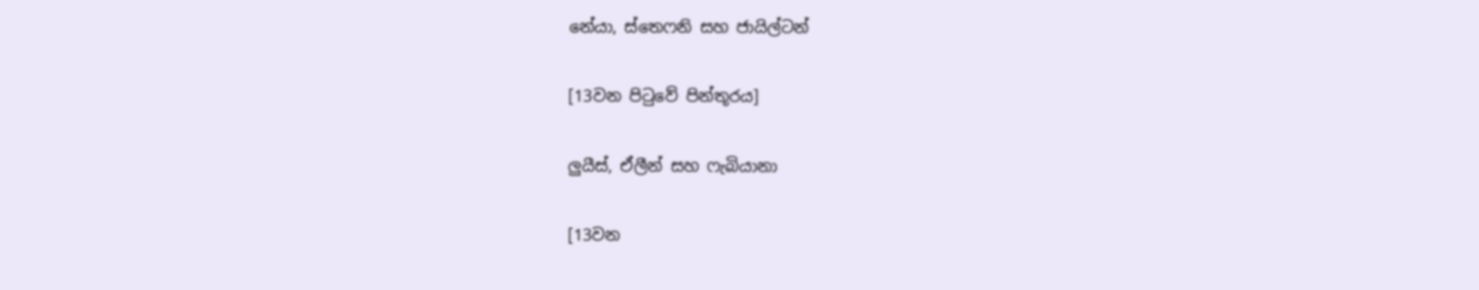නේයා, ස්තෙෆනි සහ ජායිල්ටන්

[13වන පිටුවේ පින්තූරය]

ලුයීස්, ඒලීන් සහ ෆැබියානා

[13වන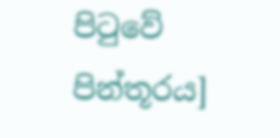පිටුවේ පින්තූරය]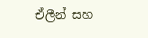ඒලීන් සහ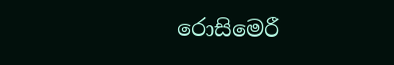රොසිමෙරී